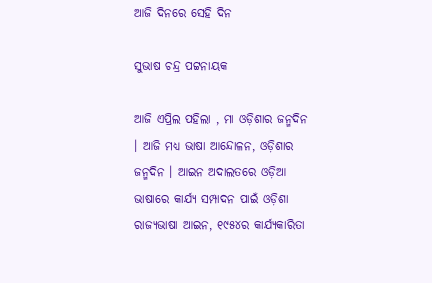ଆଜି ଦିନରେ ସେହି ଦିନ

ସୁଭାଷ ଚନ୍ଦ୍ର ପଟ୍ଟନାୟକ

ଆଜି ଏପ୍ରିଲ ପହିଲା , ମା ଓଡ଼ିଶାର ଜନ୍ମଦିନ । ଆଜି ମଧ୍ୟ ଭାଷା ଆନ୍ଦୋଳନ, ଓଡ଼ିଶାର ଜନ୍ମଦିନ । ଆଇନ ଅଦାଲତରେ ଓଡ଼ିଆ ଭାଷାରେ କାର୍ଯ୍ୟ ସମ୍ପାଦନ ପାଇଁ ଓଡ଼ିଶା ରାଜ୍ୟଭାଷା ଆଇନ, ୧୯୫୪ର କାର୍ଯ୍ୟକାରିତା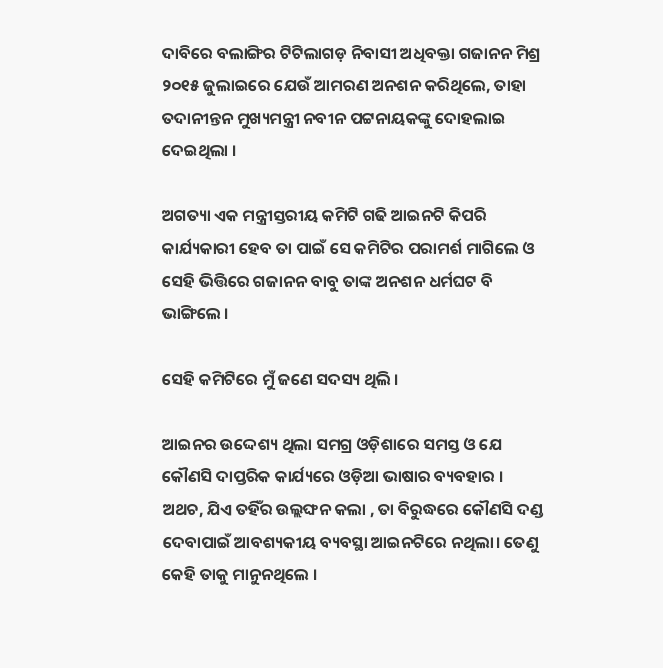ଦାବିରେ ବଲାଙ୍ଗିର ଟିଟିଲାଗଡ଼ ନିବାସୀ ଅଧିବକ୍ତା ଗଜାନନ ମିଶ୍ର ୨୦୧୫ ଜୁଲାଇରେ ଯେଉଁ ଆମରଣ ଅନଶନ କରିଥିଲେ, ତାହା ତଦାନୀନ୍ତନ ମୁଖ୍ୟମନ୍ତ୍ରୀ ନବୀନ ପଟ୍ଟନାୟକଙ୍କୁ ଦୋହଲାଇ ଦେଇଥିଲା ।

ଅଗତ୍ୟା ଏକ ମନ୍ତ୍ରୀସ୍ତରୀୟ କମିଟି ଗଢି ଆଇନଟି କିପରି କାର୍ଯ୍ୟକାରୀ ହେବ ତା ପାଇଁ ସେ କମିଟିର ପରାମର୍ଶ ମାଗିଲେ ଓ ସେହି ଭିତ୍ତିରେ ଗଜାନନ ବାବୁ ତାଙ୍କ ଅନଶନ ଧର୍ମଘଟ ବି ଭାଙ୍ଗିଲେ ।

ସେହି କମିଟିରେ ମୁଁ ଜଣେ ସଦସ୍ୟ ଥିଲି ।

ଆଇନର ଉଦ୍ଦେଶ୍ୟ ଥିଲା ସମଗ୍ର ଓଡ଼ିଶାରେ ସମସ୍ତ ଓ ଯେ କୌଣସି ଦାପ୍ତରିକ କାର୍ଯ୍ୟରେ ଓଡ଼ିଆ ଭାଷାର ବ୍ୟବହାର । ଅଥଚ, ଯିଏ ତହିଁର ଉଲ୍ଲଙ୍ଘନ କଲା , ତା ବିରୁଦ୍ଧରେ କୌଣସି ଦଣ୍ଡ ଦେବାପାଇଁ ଆବଶ୍ୟକୀୟ ବ୍ୟବସ୍ଥା ଆଇନଟିରେ ନଥିଲା। ତେଣୁ କେହି ତାକୁ ମାନୁନଥିଲେ ।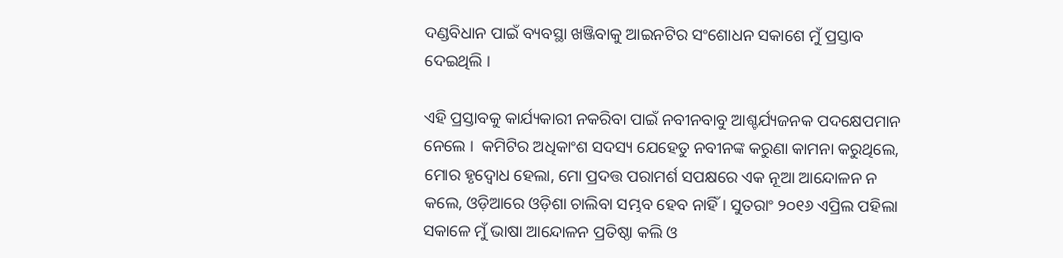ଦଣ୍ଡବିଧାନ ପାଇଁ ବ୍ୟବସ୍ଥା ଖଞ୍ଜିବାକୁ ଆଇନଟିର ସଂଶୋଧନ ସକାଶେ ମୁଁ ପ୍ରସ୍ତାବ ଦେଇଥିଲି ।

ଏହି ପ୍ରସ୍ତାବକୁ କାର୍ଯ୍ୟକାରୀ ନକରିବା ପାଇଁ ନବୀନବାବୁ ଆଶ୍ଚର୍ଯ୍ୟଜନକ ପଦକ୍ଷେପମାନ ନେଲେ ।  କମିଟିର ଅଧିକାଂଶ ସଦସ୍ୟ ଯେହେତୁ ନବୀନଙ୍କ କରୁଣା କାମନା କରୁଥିଲେ, ମୋର ହୃଦ୍ବୋଧ ହେଲା, ମୋ ପ୍ରଦତ୍ତ ପରାମର୍ଶ ସପକ୍ଷରେ ଏକ ନୂଆ ଆନ୍ଦୋଳନ ନ କଲେ, ଓଡ଼ିଆରେ ଓଡ଼ିଶା ଚାଲିବା ସମ୍ଭବ ହେବ ନାହିଁ । ସୁତରାଂ ୨୦୧୬ ଏପ୍ରିଲ ପହିଲା ସକାଳେ ମୁଁ ଭାଷା ଆନ୍ଦୋଳନ ପ୍ରତିଷ୍ଠା କଲି ଓ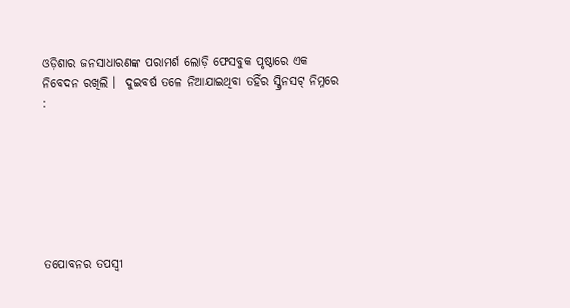ଓଡ଼ିଶାର ଜନସାଧାରଣଙ୍କ ପରାମର୍ଶ ଲୋଡ଼ି ଫେସବୁକ ପୃଷ୍ଠାରେ ଏକ ନିବେଦନ ରଖିଲି ।  ଦୁଇବର୍ଷ ତଳେ ନିଆଯାଇଥିବା ତହିଁର ସ୍କ୍ରିନସଟ୍ ନିମ୍ନରେ :







ତପୋବନର ତପସ୍ଵୀ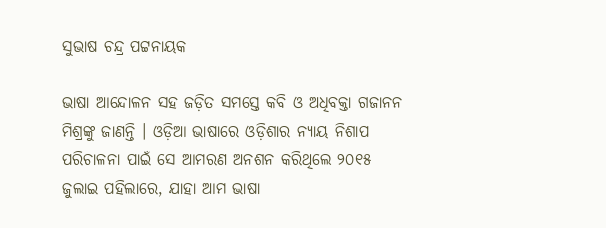ସୁଭାଷ ଚନ୍ଦ୍ର ପଟ୍ଟନାୟକ

ଭାଷା ଆନ୍ଦୋଳନ ସହ ଜଡ଼ିତ ସମସ୍ତେ କବି ଓ ଅଧିବକ୍ତା ଗଜାନନ ମିଶ୍ରଙ୍କୁ ଜାଣନ୍ତି । ଓଡ଼ିଆ ଭାଷାରେ ଓଡ଼ିଶାର ନ୍ୟାୟ ନିଶାପ ପରିଚାଳନା ପାଇଁ ସେ ଆମରଣ ଅନଶନ କରିଥିଲେ ୨୦୧୫ ଜୁଲାଇ ପହିଲାରେ, ଯାହା ଆମ ଭାଷା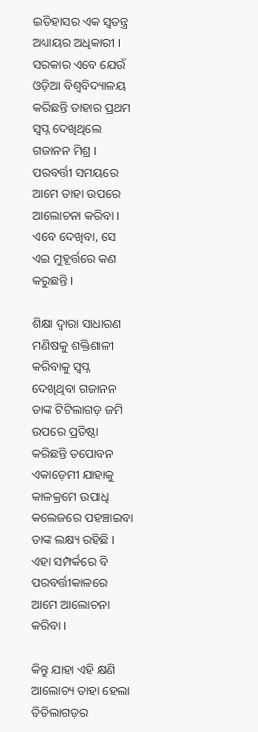ଇତିହାସର ଏକ ସ୍ଵତନ୍ତ୍ର ଅଧ୍ୟାୟର ଅଧିକାରୀ । ସରକାର ଏବେ ଯେଉଁ ଓଡ଼ିଆ ବିଶ୍ୱବିଦ୍ୟାଳୟ କରିଛନ୍ତି ତାହାର ପ୍ରଥମ ସ୍ଵପ୍ନ ଦେଖିଥିଲେ ଗଜାନନ ମିଶ୍ର । ପରବର୍ତ୍ତୀ ସମୟରେ ଆମେ ତାହା ଉପରେ ଆଲୋଚନା କରିବା । ଏବେ ଦେଖିବା, ସେ ଏଇ ମୁହୂର୍ତ୍ତରେ କଣ କରୁଛନ୍ତି ।

ଶିକ୍ଷା ଦ୍ଵାରା ସାଧାରଣ ମଣିଷକୁ ଶକ୍ତିଶାଳୀ କରିବାକୁ ସ୍ଵପ୍ନ ଦେଖିଥିବା ଗଜାନନ ତାଙ୍କ ଟିଟିଲାଗଡ଼ ଜମି ଉପରେ ପ୍ରତିଷ୍ଠା କରିଛନ୍ତି ତପୋବନ ଏକାଡ଼େମୀ ଯାହାକୁ କାଳକ୍ରମେ ଉପାଧି କଲେଜରେ ପହଞ୍ଚାଇବା ତାଙ୍କ ଲକ୍ଷ୍ୟ ରହିଛି ।  ଏହା ସମ୍ପର୍କରେ ବି ପରବର୍ତ୍ତୀକାଳରେ ଆମେ ଆଲୋଚନା କରିବା ।

କିନ୍ତୁ ଯାହା ଏହି କ୍ଷଣି ଆଲୋଚ୍ୟ ତାହା ହେଲା ତିତିଲାଗଡ଼ର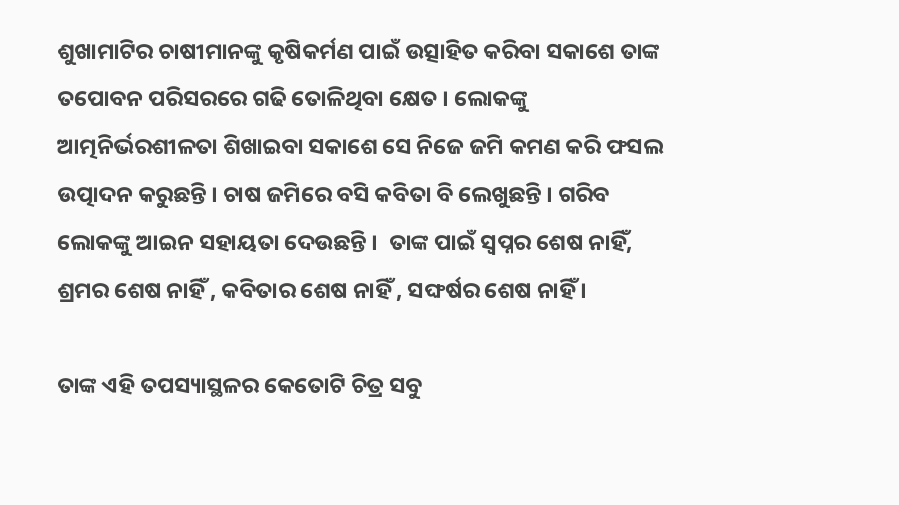ଶୁଖାମାଟିର ଚାଷୀମାନଙ୍କୁ କୃଷିକର୍ମଣ ପାଇଁ ଉତ୍ସାହିତ କରିବା ସକାଶେ ତାଙ୍କ ତପୋବନ ପରିସରରେ ଗଢି ତୋଳିଥିବା କ୍ଷେତ । ଲୋକଙ୍କୁ ଆତ୍ମନିର୍ଭରଶୀଳତା ଶିଖାଇବା ସକାଶେ ସେ ନିଜେ ଜମି କମଣ କରି ଫସଲ ଉତ୍ପାଦନ କରୁଛନ୍ତି । ଚାଷ ଜମିରେ ବସି କବିତା ବି ଲେଖୁଛନ୍ତି । ଗରିବ ଲୋକଙ୍କୁ ଆଇନ ସହାୟତା ଦେଉଛନ୍ତି ।  ତାଙ୍କ ପାଇଁ ସ୍ଵପ୍ନର ଶେଷ ନାହିଁ, ଶ୍ରମର ଶେଷ ନାହିଁ , କବିତାର ଶେଷ ନାହିଁ , ସଙ୍ଘର୍ଷର ଶେଷ ନାହିଁ ।

ତାଙ୍କ ଏହି ତପସ୍ୟାସ୍ଥଳର କେତୋଟି ଚିତ୍ର ସବୁ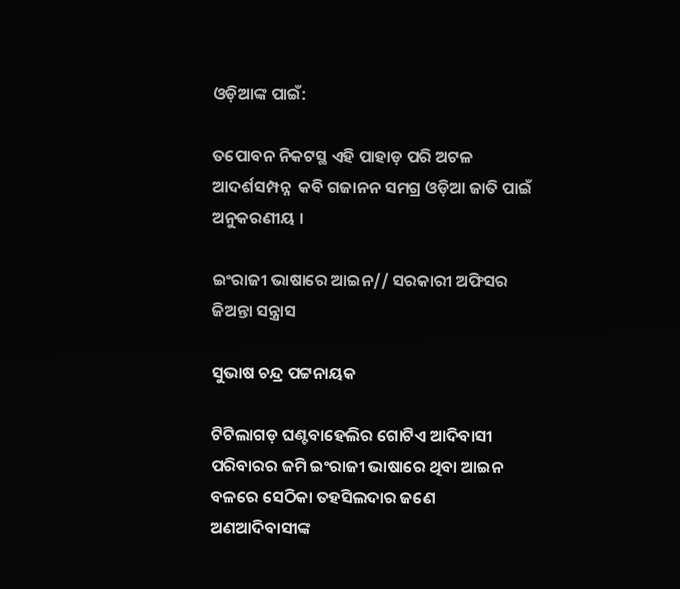ଓଡ଼ିଆଙ୍କ ପାଇଁ:

ତପୋବନ ନିକଟସ୍ଥ ଏହି ପାହାଡ଼ ପରି ଅଟଳ ଆଦର୍ଶସମ୍ପନ୍ନ  କବି ଗଜାନନ ସମଗ୍ର ଓଡ଼ିଆ ଜାତି ପାଇଁ ଅନୁକରଣୀୟ ।

ଇଂରାଜୀ ଭାଷାରେ ଆଇନ// ସରକାରୀ ଅଫିସର ଜିଅନ୍ତା ସନ୍ତ୍ରାସ

ସୁଭାଷ ଚନ୍ଦ୍ର ପଟ୍ଟନାୟକ

ଟିଟିଲାଗଡ଼ ଘଣ୍ଟବାହେଲିର ଗୋଟିଏ ଆଦିବାସୀ ପରିବାରର ଜମି ଇଂରାଜୀ ଭାଷାରେ ଥିବା ଆଇନ ବଳରେ ସେଠିକା ତହସିଲଦାର ଜଣେ ଅଣଆଦିବାସୀଙ୍କ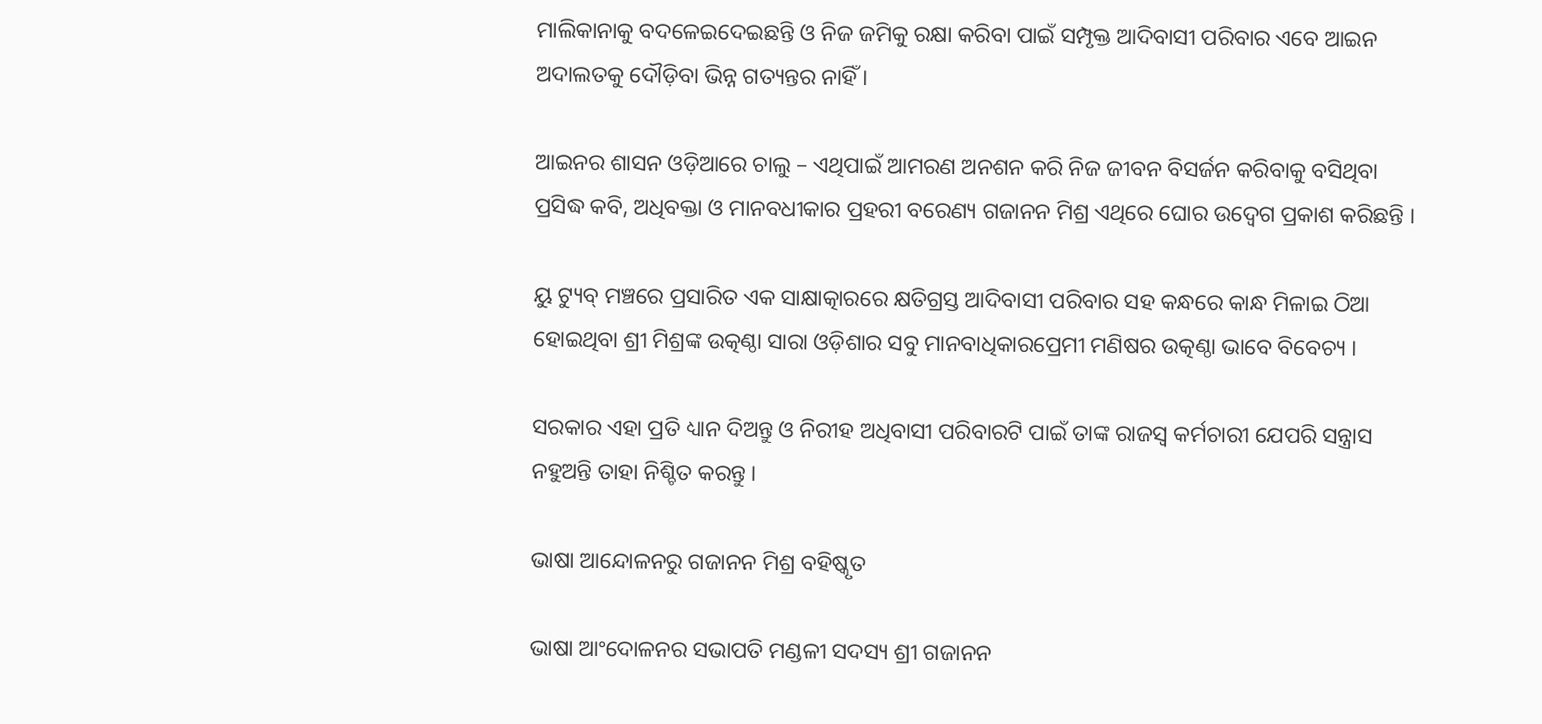ମାଲିକାନାକୁ ବଦଳେଇଦେଇଛନ୍ତି ଓ ନିଜ ଜମିକୁ ରକ୍ଷା କରିବା ପାଇଁ ସମ୍ପୃକ୍ତ ଆଦିବାସୀ ପରିବାର ଏବେ ଆଇନ ଅଦାଲତକୁ ଦୌଡ଼ିବା ଭିନ୍ନ ଗତ୍ୟନ୍ତର ନାହିଁ ।

ଆଇନର ଶାସନ ଓଡ଼ିଆରେ ଚାଲୁ – ଏଥିପାଇଁ ଆମରଣ ଅନଶନ କରି ନିଜ ଜୀବନ ବିସର୍ଜନ କରିବାକୁ ବସିଥିବା ପ୍ରସିଦ୍ଧ କବି, ଅଧିବକ୍ତା ଓ ମାନବଧୀକାର ପ୍ରହରୀ ବରେଣ୍ୟ ଗଜାନନ ମିଶ୍ର ଏଥିରେ ଘୋର ଉଦ୍ବେଗ ପ୍ରକାଶ କରିଛନ୍ତି ।

ୟୁ ଟ୍ୟୁବ୍ ମଞ୍ଚରେ ପ୍ରସାରିତ ଏକ ସାକ୍ଷାତ୍କାରରେ କ୍ଷତିଗ୍ରସ୍ତ ଆଦିବାସୀ ପରିବାର ସହ କନ୍ଧରେ କାନ୍ଧ ମିଳାଇ ଠିଆ ହୋଇଥିବା ଶ୍ରୀ ମିଶ୍ରଙ୍କ ଉତ୍କଣ୍ଠା ସାରା ଓଡ଼ିଶାର ସବୁ ମାନବାଧିକାରପ୍ରେମୀ ମଣିଷର ଉତ୍କଣ୍ଠା ଭାବେ ବିବେଚ୍ୟ ।

ସରକାର ଏହା ପ୍ରତି ଧ୍ୟାନ ଦିଅନ୍ତୁ ଓ ନିରୀହ ଅଧିବାସୀ ପରିବାରଟି ପାଇଁ ତାଙ୍କ ରାଜସ୍ୱ କର୍ମଚାରୀ ଯେପରି ସନ୍ତ୍ରାସ ନହୁଅନ୍ତି ତାହା ନିଶ୍ଚିତ କରନ୍ତୁ ।

ଭାଷା ଆନ୍ଦୋଳନରୁ ଗଜାନନ ମିଶ୍ର ବହିଷ୍କୃତ

ଭାଷା ଆଂଦୋଳନର ସଭାପତି ମଣ୍ଡଳୀ ସଦସ୍ୟ ଶ୍ରୀ ଗଜାନନ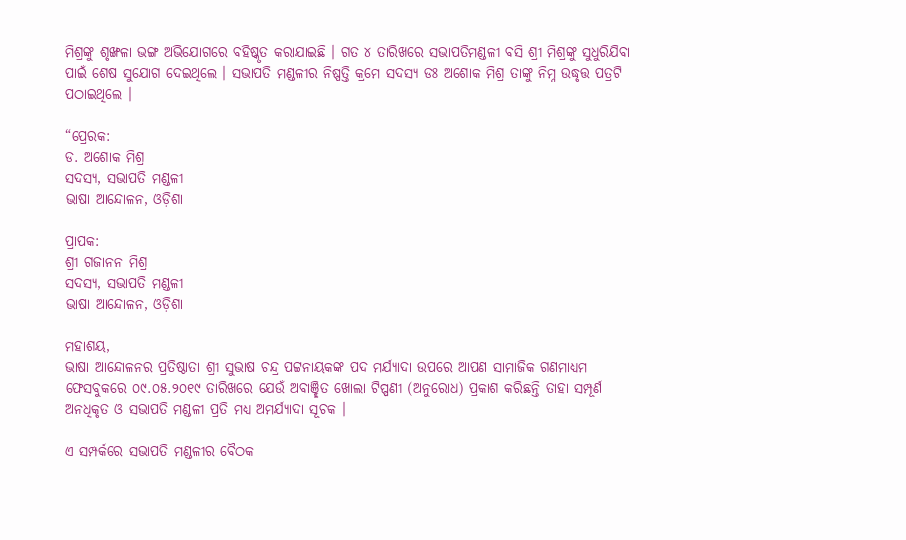ମିଶ୍ରଙ୍କୁ ଶୃଙ୍ଖଳା ଭଙ୍ଗ ଅଭିଯୋଗରେ ବହିଷ୍କୃତ କରାଯାଇଛି । ଗତ ୪ ତାରିଖରେ ସଭାପତିମଣ୍ଡଳୀ ବସି ଶ୍ରୀ ମିଶ୍ରଙ୍କୁ ସୁଧୁରିଯିବା ପାଇଁ ଶେଷ ସୁଯୋଗ ଦେଇଥିଲେ । ସଭାପତି ମଣ୍ଡଳୀର ନିଷ୍ପତ୍ତି କ୍ରମେ ସଦସ୍ୟ ଡଃ ଅଶୋକ ମିଶ୍ର ତାଙ୍କୁ ନିମ୍ନ ଉଦ୍ଧୃତ୍ତ ପତ୍ରଟି ପଠାଇଥିଲେ ।

“ପ୍ରେରକ:
ଡ. ଅଶୋକ ମିଶ୍ର
ସଦସ୍ୟ, ସଭାପତି ମଣ୍ଡଳୀ
ଭାଷା ଆନ୍ଦୋଳନ, ଓଡ଼ିଶା

ପ୍ରାପକ:
ଶ୍ରୀ ଗଜାନନ ମିଶ୍ର
ସଦସ୍ୟ, ସଭାପତି ମଣ୍ଡଳୀ
ଭାଷା ଆନ୍ଦୋଳନ, ଓଡ଼ିଶା

ମହାଶୟ,
ଭାଷା ଆନ୍ଦୋଳନର ପ୍ରତିଷ୍ଠାତା ଶ୍ରୀ ସୁଭାଷ ଚନ୍ଦ୍ର ପଟ୍ଟନାୟକଙ୍କ ପଦ ମର୍ଯ୍ୟାଦା ଉପରେ ଆପଣ ସାମାଜିକ ଗଣମାଧ୍ୟମ ଫେସବୁକରେ ୦୯.୦୫.୨୦୧୯ ତାରିଖରେ ଯେଉଁ ଅବାଞ୍ଛିତ ଖୋଲା ଟିପ୍ପଣୀ (ଅନୁରୋଧ) ପ୍ରକାଶ କରିଛନ୍ତି ତାହା ସମ୍ପୂର୍ଣ ଅନଧିକୃତ ଓ ସଭାପତି ମଣ୍ଡଳୀ ପ୍ରତି ମଧ୍ୟ ଅମର୍ଯ୍ୟାଦା ସୂଚକ ।

ଏ ସମ୍ପର୍କରେ ସଭାପତି ମଣ୍ଡଳୀର ବୈଠକ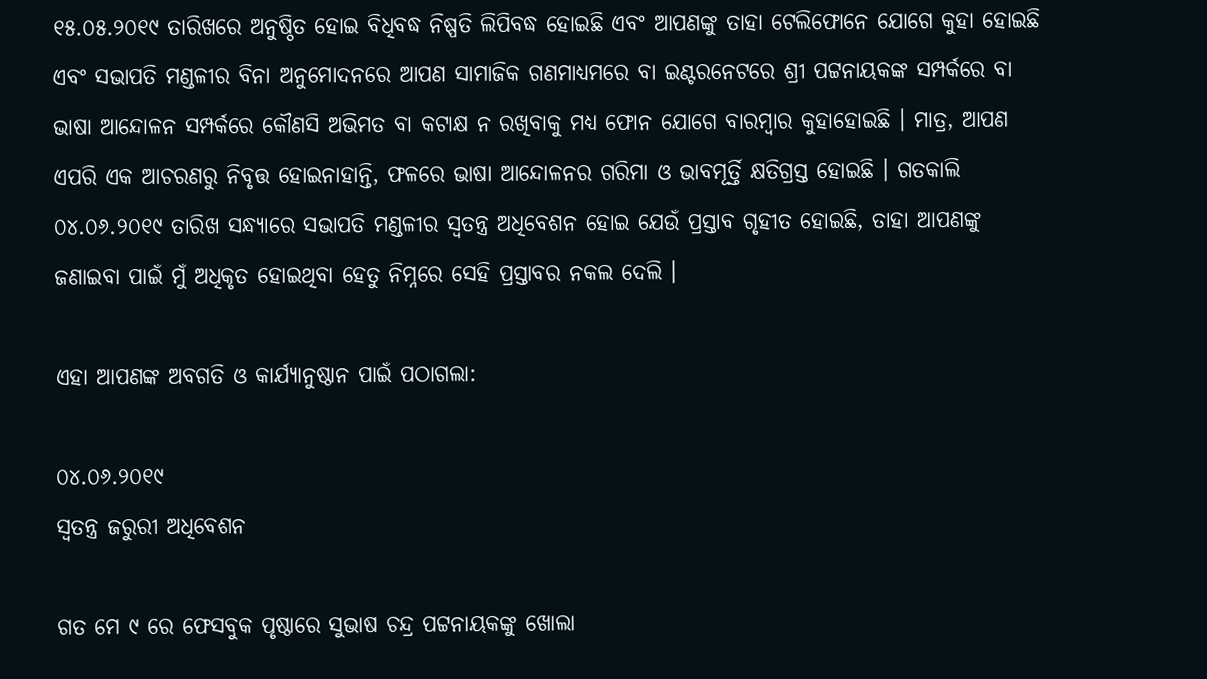୧୫.୦୫.୨୦୧୯ ତାରିଖରେ ଅନୁଷ୍ଠିତ ହୋଇ ବିଧିବଦ୍ଧ ନିଷ୍ପତି ଲିପିବଦ୍ଧ ହୋଇଛି ଏବଂ ଆପଣଙ୍କୁ ତାହା ଟେଲିଫୋନେ ଯୋଗେ କୁହା ହୋଇଛି ଏବଂ ସଭାପତି ମଣ୍ଡଳୀର ବିନା ଅନୁମୋଦନରେ ଆପଣ ସାମାଜିକ ଗଣମାଧ୍ୟମରେ ବା ଇଣ୍ଟରନେଟରେ ଶ୍ରୀ ପଟ୍ଟନାୟକଙ୍କ ସମ୍ପର୍କରେ ବା ଭାଷା ଆନ୍ଦୋଳନ ସମ୍ପର୍କରେ କୌଣସି ଅଭିମତ ବା କଟାକ୍ଷ ନ ରଖିବାକୁ ମଧ୍ୟ ଫୋନ ଯୋଗେ ବାରମ୍ବାର କୁହାହୋଇଛି । ମାତ୍ର, ଆପଣ ଏପରି ଏକ ଆଚରଣରୁ ନିବୃତ୍ତ ହୋଇନାହାନ୍ତି, ଫଳରେ ଭାଷା ଆନ୍ଦୋଳନର ଗରିମା ଓ ଭାବମୂର୍ତ୍ତି କ୍ଷତିଗ୍ରସ୍ତ ହୋଇଛି । ଗତକାଲି ୦୪.୦୬.୨୦୧୯ ତାରିଖ ସନ୍ଧ୍ୟାରେ ସଭାପତି ମଣ୍ଡଳୀର ସ୍ଵତନ୍ତ୍ର ଅଧିବେଶନ ହୋଇ ଯେଉଁ ପ୍ରସ୍ତାବ ଗୃହୀତ ହୋଇଛି, ତାହା ଆପଣଙ୍କୁ ଜଣାଇବା ପାଇଁ ମୁଁ ଅଧିକୃତ ହୋଇଥିବା ହେତୁ ନିମ୍ନରେ ସେହି ପ୍ରସ୍ତାବର ନକଲ ଦେଲି ।

ଏହା ଆପଣଙ୍କ ଅବଗତି ଓ କାର୍ଯ୍ୟାନୁଷ୍ଠାନ ପାଇଁ ପଠାଗଲା:

୦୪.୦୬.୨୦୧୯
ସ୍ଵତନ୍ତ୍ର ଜରୁରୀ ଅଧିବେଶନ

ଗତ ମେ ୯ ରେ ଫେସବୁକ ପୃଷ୍ଠାରେ ସୁଭାଷ ଚନ୍ଦ୍ର ପଟ୍ଟନାୟକଙ୍କୁ ଖୋଲା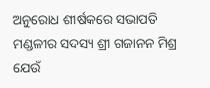ଅନୁରୋଧ ଶୀର୍ଷକରେ ସଭାପତି ମଣ୍ଡଳୀର ସଦସ୍ୟ ଶ୍ରୀ ଗଜାନନ ମିଶ୍ର ଯେଉଁ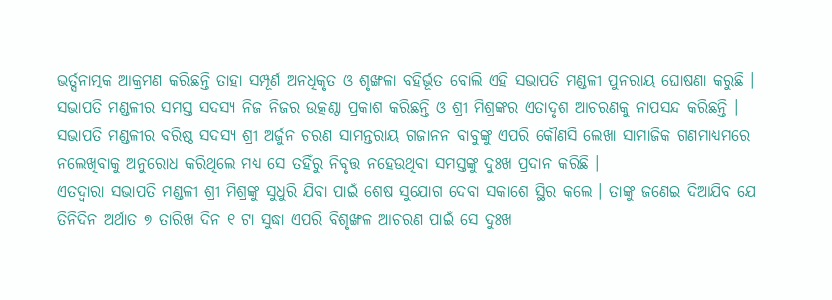ଭର୍ତ୍ସନାତ୍ମକ ଆକ୍ରମଣ କରିଛନ୍ତି ତାହା ସମ୍ପୂର୍ଣ ଅନଧିକୃତ ଓ ଶୃଙ୍ଖଳା ବହିର୍ଭୂତ ବୋଲି ଏହି ସଭାପତି ମଣ୍ଡଳୀ ପୁନରାୟ ଘୋଷଣା କରୁଛି ।
ସଭାପତି ମଣ୍ଡଳୀର ସମସ୍ତ ସଦସ୍ୟ ନିଜ ନିଜର ଉତ୍କଣ୍ଠା ପ୍ରକାଶ କରିଛନ୍ତି ଓ ଶ୍ରୀ ମିଶ୍ରଙ୍କର ଏତାଦୃଶ ଆଚରଣକୁ ନାପସନ୍ଦ କରିଛନ୍ତି । ସଭାପତି ମଣ୍ଡଳୀର ବରିଷ୍ଠ ସଦସ୍ୟ ଶ୍ରୀ ଅର୍ଜୁନ ଚରଣ ସାମନ୍ତରାୟ ଗଜାନନ ବାବୁଙ୍କୁ ଏପରି କୌଣସି ଲେଖା ସାମାଜିକ ଗଣମାଧ୍ୟମରେ ନଲେଖିବାକୁ ଅନୁରୋଧ କରିଥିଲେ ମଧ୍ୟ ସେ ତହିଁରୁ ନିବୃତ୍ତ ନହେଉଥିବା ସମସ୍ତଙ୍କୁ ଦୁଃଖ ପ୍ରଦାନ କରିଛି ।
ଏତଦ୍ୱାରା ସଭାପତି ମଣ୍ଡଳୀ ଶ୍ରୀ ମିଶ୍ରଙ୍କୁ ସୁଧୁରି ଯିବା ପାଇଁ ଶେଷ ସୁଯୋଗ ଦେବା ସକାଶେ ସ୍ଥିର କଲେ । ତାଙ୍କୁ ଜଣେଇ ଦିଆଯିବ ଯେ ତିନିଦିନ ଅର୍ଥାତ ୭ ତାରିଖ ଦିନ ୧ ଟା ସୁଦ୍ଧା ଏପରି ବିଶୃଙ୍ଖଳ ଆଚରଣ ପାଇଁ ସେ ଦୁଃଖ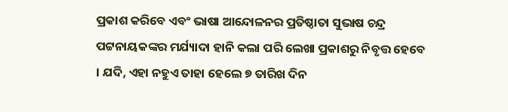ପ୍ରକାଶ କରିବେ ଏବଂ ଭାଷା ଆନ୍ଦୋଳନର ପ୍ରତିଷ୍ଠାତା ସୁଭାଷ ଚନ୍ଦ୍ର ପଟ୍ଟନାୟକଙ୍କର ମର୍ଯ୍ୟାଦା ହାନି କଲା ପରି ଲେଖା ପ୍ରକାଶରୁ ନିବୃତ୍ତ ହେବେ । ଯଦି, ଏହା ନହୁଏ ତାହା ହେଲେ ୭ ତାରିଖ ଦିନ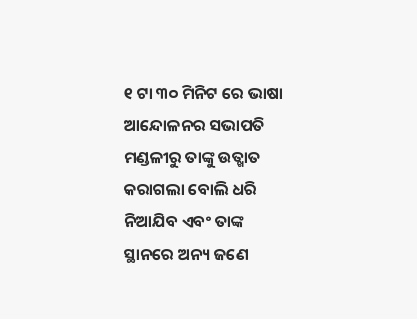୧ ଟା ୩୦ ମିନିଟ ରେ ଭାଷା ଆନ୍ଦୋଳନର ସଭାପତି ମଣ୍ଡଳୀରୁ ତାଙ୍କୁ ଉତ୍ଖାତ କରାଗଲା ବୋଲି ଧରି ନିଆଯିବ ଏବଂ ତାଙ୍କ ସ୍ଥାନରେ ଅନ୍ୟ ଜଣେ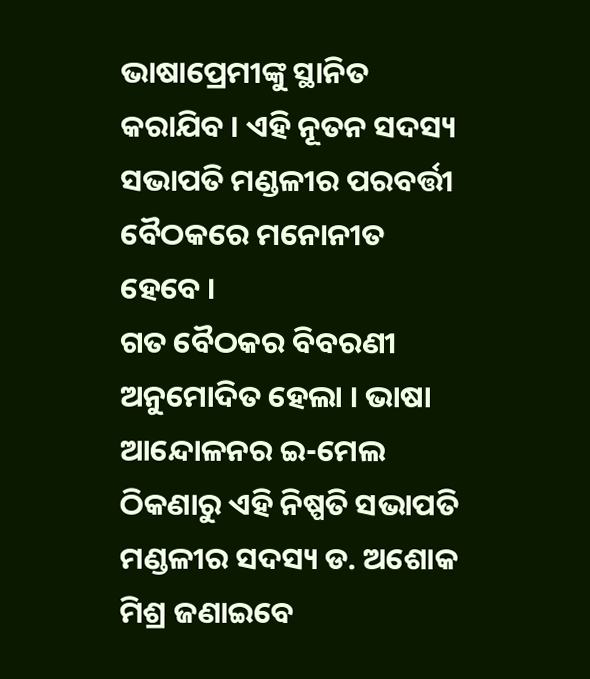ଭାଷାପ୍ରେମୀଙ୍କୁ ସ୍ଥାନିତ କରାଯିବ । ଏହି ନୂତନ ସଦସ୍ୟ ସଭାପତି ମଣ୍ଡଳୀର ପରବର୍ତ୍ତୀ ବୈଠକରେ ମନୋନୀତ ହେବେ ।
ଗତ ବୈଠକର ବିବରଣୀ ଅନୁମୋଦିତ ହେଲା । ଭାଷା ଆନ୍ଦୋଳନର ଇ-ମେଲ ଠିକଣାରୁ ଏହି ନିଷ୍ପତି ସଭାପତି ମଣ୍ଡଳୀର ସଦସ୍ୟ ଡ. ଅଶୋକ ମିଶ୍ର ଜଣାଇବେ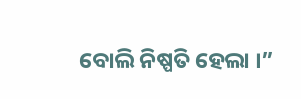ବୋଲି ନିଷ୍ପତି ହେଲା ।”